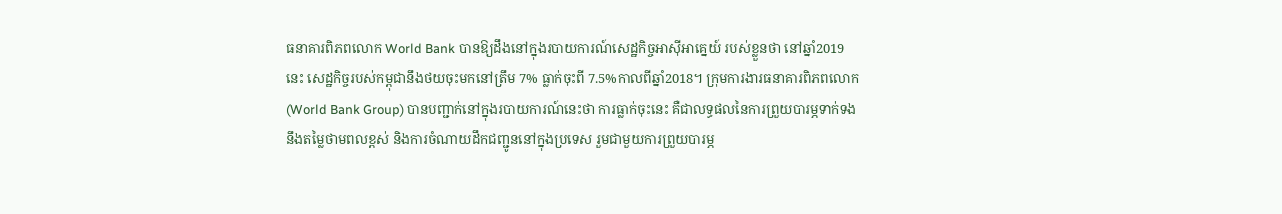ធនាគារពិភពលោក World Bank បានឱ្យដឹងនៅក្នុងរបាយការណ៍សេដ្ឋកិច្ចអាស៊ីអាគ្នេយ៍ របស់ខ្លួនថា នៅឆ្នាំ2019 នេះ សេដ្ឋកិច្ចរបស់កម្ពុជានឹងថយចុះមកនៅត្រឹម 7% ធ្លាក់ចុះពី 7.5%កាលពីឆ្នាំ2018។ ក្រុមការងារធនាគារពិភពលោក (World Bank Group) បានបញ្ជាក់នៅក្នុងរបាយការណ៍នេះថា ការធ្លាក់ចុះនេះ គឺជាលទ្ធផលនៃការព្រួយបារម្ភទាក់ទងនឹងតម្លៃថាមពលខ្ពស់ និងការចំណាយដឹកជញ្ជូននៅក្នុងប្រទេស រួមជាមួយការព្រួយបារម្ភ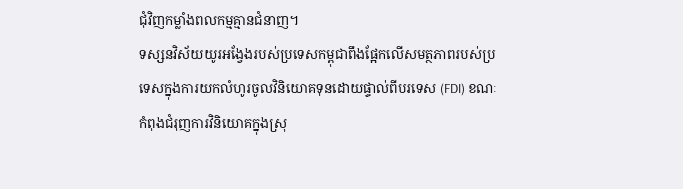ជុំវិញកម្លាំងពលកម្មគ្មានជំនាញ។
ទស្សនវិស័យយូរអង្វែងរបស់ប្រទេសកម្ពុជាពឹងផ្អែកលើសមត្ថភាពរបស់ប្រទេសក្នុងការយកលំហូរចូលវិនិយោគទុនដោយផ្ទាល់ពីបរទេស (FDI) ខណៈកំពុងជំរុញការវិនិយោគក្នុងស្រុ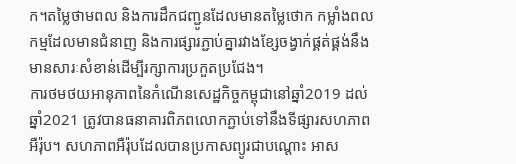ក។តម្លៃថាមពល និងការដឹកជញ្ជូនដែលមានតម្លៃថោក កម្លាំងពលកម្មដែលមានជំនាញ និងការផ្សារភ្ជាប់គ្នារវាងខ្សែចង្វាក់ផ្គត់ផ្គង់នឹងមានសារៈសំខាន់ដើម្បីរក្សាការប្រកួតប្រជែង។
ការថមថយអានុភាពនៃកំណើនសេដ្ឋកិច្ចកម្ពុជានៅឆ្នាំ2019 ដល់ឆ្នាំ2021 ត្រូវបានធនាគារពិភពលោកភ្ជាប់ទៅនឹងទីផ្សារសហភាពអឺរ៉ុប។ សហភាពអឺរ៉ុបដែលបានប្រកាសព្យូរជាបណ្តោះ អាស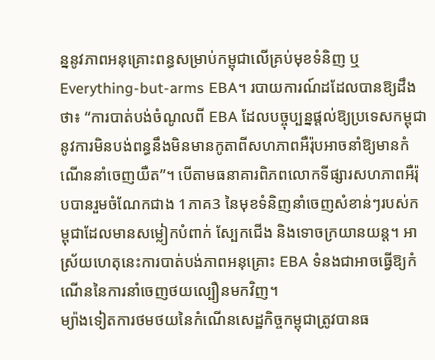ន្ននូវភាពអនុគ្រោះពន្ធសម្រាប់កម្ពុជាលើគ្រប់មុខទំនិញ ឬ Everything-but-arms EBA។ របាយការណ៍ដដែលបានឱ្យដឹងថា៖ “ការបាត់បង់ចំណូលពី EBA ដែលបច្ចុប្បន្នផ្តល់ឱ្យប្រទេសកម្ពុជានូវការមិនបង់ពន្ធនឹងមិនមានកូតាពីសហភាពអឺរ៉ុបអាចនាំឱ្យមានកំណើននាំចេញយឺត”។ បើតាមធនាគារពិភពលោកទីផ្សារសហភាពអឺរ៉ុបបានរួមចំណែកជាង 1ភាគ3 នៃមុខទំនិញនាំចេញសំខាន់ៗរបស់កម្ពុជាដែលមានសម្លៀកបំពាក់ ស្បែកជើង និងទោចក្រយានយន្ត។ អាស្រ័យហេតុនេះការបាត់បង់ភាពអនុគ្រោះ EBA ទំនងជាអាចធ្វើឱ្យកំណើននៃការនាំចេញថយល្បឿនមកវិញ។
ម្យ៉ាងទៀតការថមថយនៃកំណើនសេដ្ឋកិច្ចកម្ពុជាត្រូវបានធ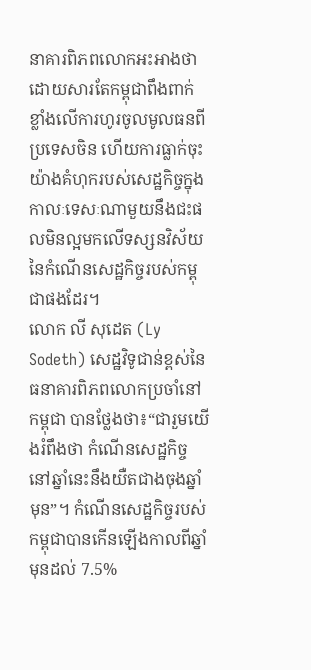នាគារពិភពលោកអះអាងថា ដោយសារតែកម្ពុជាពឹងពាក់ខ្លាំងលើការហូរចូលមូលធនពីប្រទេសចិន ហើយការធ្លាក់ចុះយ៉ាងគំហុករបស់សេដ្ឋកិច្ចក្នុងកាលៈទេសៈណាមួយនឹងជះផលមិនល្អមកលើទស្សនវិស័យនៃកំណើនសេដ្ឋកិច្ចរបស់កម្ពុជាផងដែរ។
លោក លី សុដេត (Ly Sodeth) សេដ្ឋវិទូជាន់ខ្ពស់នៃធនាគារពិភពលោកប្រចាំនៅកម្ពុជា បានថ្លែងថា៖“ជារួមយើងរំពឹងថា កំណើនសេដ្ឋកិច្ចនៅឆ្នាំនេះនឹងយឺតជាងចុងឆ្នាំមុន”។ កំណើនសេដ្ឋកិច្ចរបស់កម្ពុជាបានកើនឡើងកាលពីឆ្នាំមុនដល់ 7.5%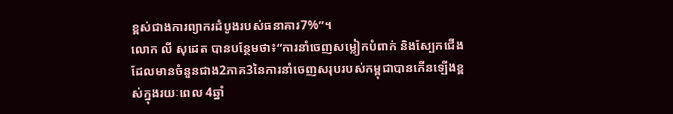ខ្ពស់ជាងការព្យាករដំបូងរបស់ធនាគារ7%”។
លោក លី សុដេត បានបន្ថែមថា៖“ការនាំចេញសម្លៀកបំពាក់ និងស្បែកជើងដែលមានចំនួនជាង2ភាគ3នៃការនាំចេញសរុបរបស់កម្ពុជាបានកើនឡើងខ្ពស់ក្នុងរយៈពេល 4ឆ្នាំ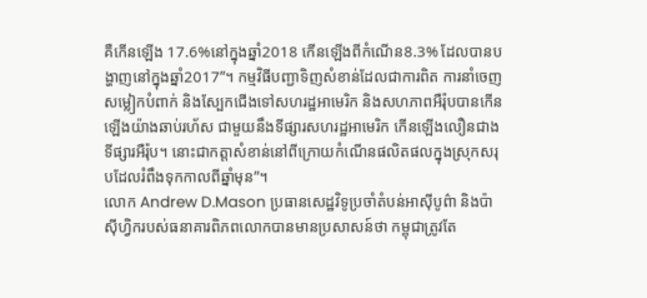គឺកើនឡើង 17.6%នៅក្នុងឆ្នាំ2018 កើនឡើងពីកំណើន8.3% ដែលបានបង្ហាញនៅក្នុងឆ្នាំ2017”។ កម្មវិធីបញ្ជាទិញសំខាន់ដែលជាការពិត ការនាំចេញសម្លៀកបំពាក់ និងស្បែកជើងទៅសហរដ្ឋអាមេរិក និងសហភាពអឺរ៉ុបបានកើនឡើងយ៉ាងឆាប់រហ័ស ជាមួយនឹងទីផ្សារសហរដ្ឋអាមេរិក កើនឡើងលឿនជាងទីផ្សារអឺរ៉ុប។ នោះជាកត្តាសំខាន់នៅពីក្រោយកំណើនផលិតផលក្នុងស្រុកសរុបដែលរំពឹងទុកកាលពីឆ្នាំមុន”។
លោក Andrew D.Mason ប្រធានសេដ្ឋវិទូប្រចាំតំបន់អាស៊ីបូព៌ា និងប៉ាស៊ីហ្វិករបស់ធនាគារពិភពលោកបានមានប្រសាសន៍ថា កម្ពុជាត្រូវតែ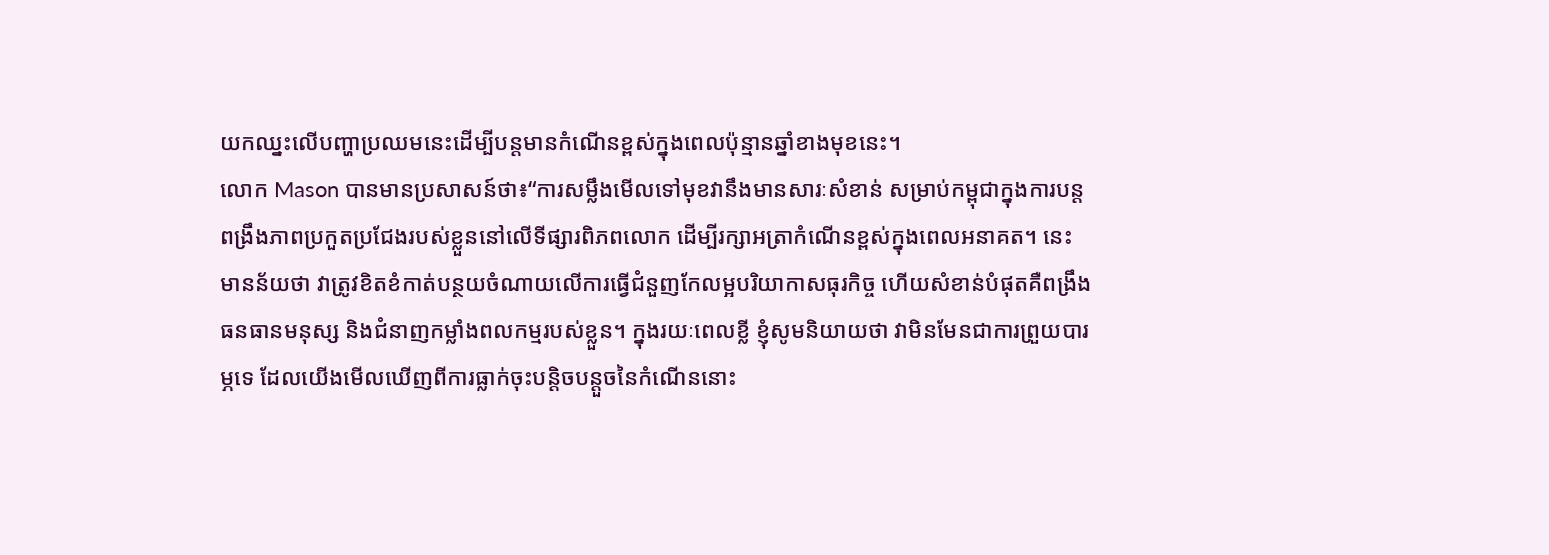យកឈ្នះលើបញ្ហាប្រឈមនេះដើម្បីបន្តមានកំណើនខ្ពស់ក្នុងពេលប៉ុន្មានឆ្នាំខាងមុខនេះ។
លោក Mason បានមានប្រសាសន៍ថា៖“ការសម្លឹងមើលទៅមុខវានឹងមានសារៈសំខាន់ សម្រាប់កម្ពុជាក្នុងការបន្តពង្រឹងភាពប្រកួតប្រជែងរបស់ខ្លួននៅលើទីផ្សារពិភពលោក ដើម្បីរក្សាអត្រាកំណើនខ្ពស់ក្នុងពេលអនាគត។ នេះមានន័យថា វាត្រូវខិតខំកាត់បន្ថយចំណាយលើការធ្វើជំនួញកែលម្អបរិយាកាសធុរកិច្ច ហើយសំខាន់បំផុតគឺពង្រឹងធនធានមនុស្ស និងជំនាញកម្លាំងពលកម្មរបស់ខ្លួន។ ក្នុងរយៈពេលខ្លី ខ្ញុំសូមនិយាយថា វាមិនមែនជាការព្រួយបារម្ភទេ ដែលយើងមើលឃើញពីការធ្លាក់ចុះបន្តិចបន្តួចនៃកំណើននោះ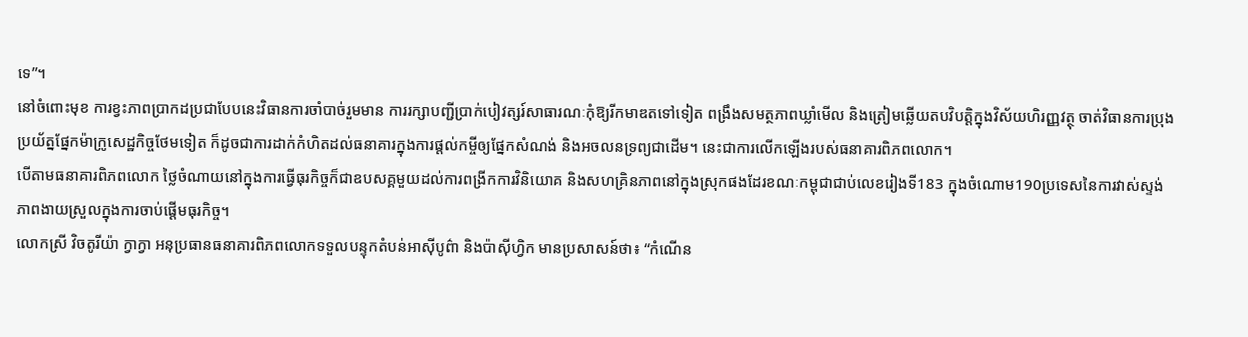ទេ”។
នៅចំពោះមុខ ការខ្វះភាពប្រាកដប្រជាបែបនេះវិធានការចាំបាច់រួមមាន ការរក្សាបញ្ជីប្រាក់បៀវត្សរ៍សាធារណៈកុំឱ្យរីកមាឌតទៅទៀត ពង្រឹងសមត្ថភាពឃ្លាំមើល និងត្រៀមឆ្លើយតបវិបត្តិក្នុងវិស័យហិរញ្ញវត្ថុ ចាត់វិធានការប្រុងប្រយ័ត្នផ្នែកម៉ាក្រូសេដ្ឋកិច្ចថែមទៀត ក៏ដូចជាការដាក់កំហិតដល់ធនាគារក្នុងការផ្តល់កម្ចីឲ្យផ្នែកសំណង់ និងអចលនទ្រព្យជាដើម។ នេះជាការលើកឡើងរបស់ធនាគារពិភពលោក។
បើតាមធនាគារពិភពលោក ថ្លៃចំណាយនៅក្នុងការធ្វើធុរកិច្ចក៏ជាឧបសគ្គមួយដល់ការពង្រីកការវិនិយោគ និងសហគ្រិនភាពនៅក្នុងស្រុកផងដែរខណៈកម្ពុជាជាប់លេខរៀងទី183 ក្នុងចំណោម190ប្រទេសនៃការវាស់ស្ទង់ភាពងាយស្រួលក្នុងការចាប់ផ្តើមធុរកិច្ច។
លោកស្រី វិចតូរីយ៉ា ក្វាក្វា អនុប្រធានធនាគារពិភពលោកទទួលបន្ទុកតំបន់អាស៊ីបូព៌ា និងប៉ាស៊ីហ្វិក មានប្រសាសន៍ថា៖ “កំណើន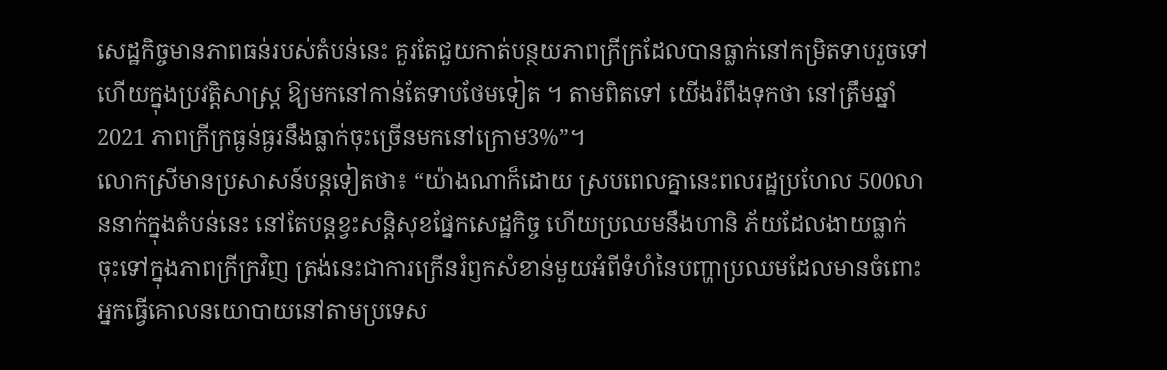សេដ្ឋកិច្ចមានភាពធន់របស់តំបន់នេះ គួរតែជួយកាត់បន្ថយភាពក្រីក្រដែលបានធ្លាក់នៅកម្រិតទាបរួចទៅហើយក្នុងប្រវត្តិសាស្ត្រ ឱ្យមកនៅកាន់តែទាបថែមទៀត ។ តាមពិតទៅ យើងរំពឹងទុកថា នៅត្រឹមឆ្នាំ2021 ភាពក្រីក្រធ្ងន់ធ្ងរនឹងធ្លាក់ចុះច្រើនមកនៅក្រោម3%”។
លោកស្រីមានប្រសាសន៍បន្តទៀតថា៖ “យ៉ាងណាក៏ដោយ ស្របពេលគ្នានេះពលរដ្ឋប្រហែល 500លាននាក់ក្នុងតំបន់នេះ នៅតែបន្តខ្វះសន្តិសុខផ្នែកសេដ្ឋកិច្ច ហើយប្រឈមនឹងហានិ ភ័យដែលងាយធ្លាក់ចុះទៅក្នុងភាពក្រីក្រវិញ ត្រង់នេះជាការក្រើនរំឭកសំខាន់មួយអំពីទំហំនៃបញ្ហាប្រឈមដែលមានចំពោះអ្នកធ្វើគោលនយោបាយនៅតាមប្រទេស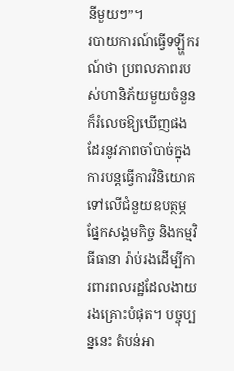នីមួយៗ”។
របាយការណ៍ធ្វើទឡ្ហីករណ៍ថា ប្រពលភាពរបស់ហានិភ័យមួយចំនួនក៏រំលេចឱ្យឃើញផង ដែរនូវភាពចាំបាច់ក្នុងការបន្តធ្វើការវិនិយោគទៅលើជំនួយឧបត្ថម្ភផ្នែកសង្គមកិច្ច និងកម្មវិធីធានា រ៉ាប់រងដើម្បីការពារពលរដ្ឋដែលងាយរងគ្រោះបំផុត។ បច្ចុប្បន្ននេះ តំបន់អា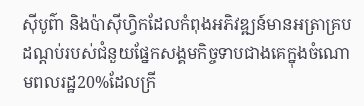ស៊ីបូព៌ា និងប៉ាស៊ីហ្វិកដែលកំពុងអភិវឌ្ឍន៍មានអត្រាគ្របដណ្តប់របស់ជំនួយផ្នែកសង្គមកិច្ចទាបជាងគេក្នុងចំណោមពលរដ្ឋ20%ដែលក្រី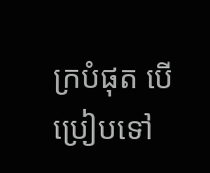ក្របំផុត បើប្រៀបទៅ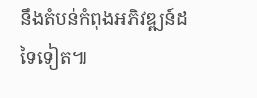នឹងតំបន់កំពុងអភិវឌ្ឍន៍ដទៃទៀត៕